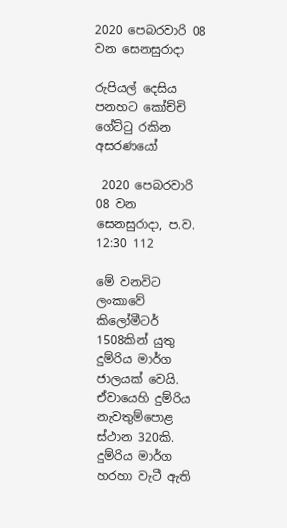2020 පෙබරවාරි 08 වන සෙනසුරාදා

රුපියල් දෙසිය පනහට කෝච්චි ගේට්ටු රකින අසරණයෝ

 2020 පෙබරවාරි 08 වන සෙනසුරාදා, ප.ව. 12:30 112

මේ වනවිට ලංකාවේ කිලෝමීටර් 1508කින් යුතු දුම්රිය මාර්ග ජාලයක් වෙයි. ඒවායෙහි දුම්රිය නැවතුම්පොළ ස්ථාන 320කි. දුම්රිය මාර්ග හරහා වැටී ඇති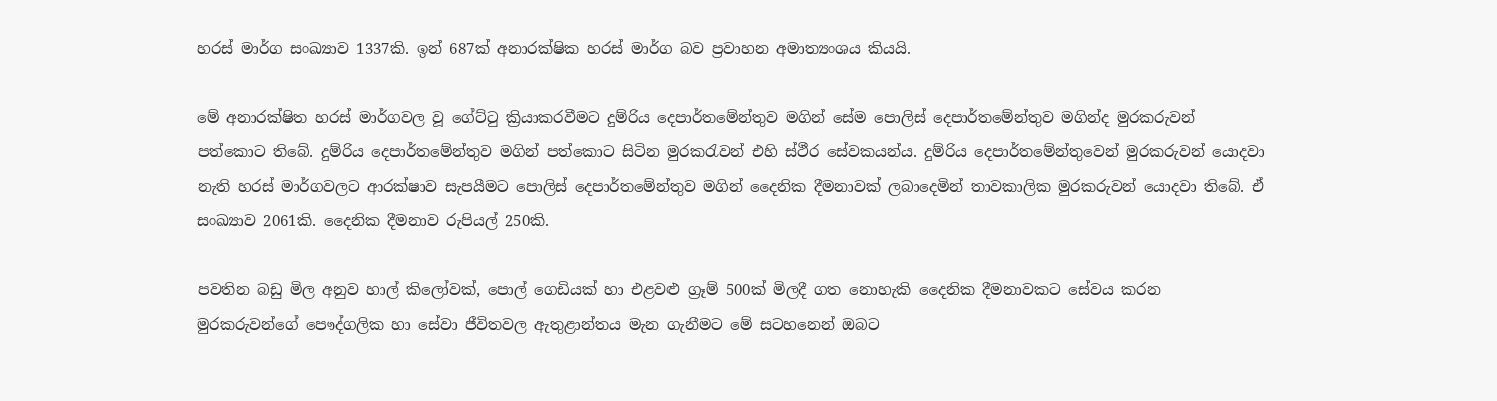හරස් මාර්ග සංඛ්‍යාව 1337කි. ඉන් 687ක් අනාරක්ෂික හරස් මාර්ග බව ප්‍රවාහන අමාත්‍යංශය කියයි.

මේ අනාරක්ෂිත හරස් මාර්ගවල වූ ගේට්ටු ක්‍රියාකරවීමට දුම්රිය දෙපාර්තමේන්තුව මගින් සේම පොලිස් දෙපාර්තමේන්තුව මගින්ද මුරකරුවන් පත්කොට තිබේ. දුම්රිය දෙපාර්තමේන්තුව මගින් පත්කොට සිටින මුරකරැවන් එහි ස්ථීර සේවකයන්ය. දුම්රිය දෙපාර්තමේන්තුවෙන් මුරකරුවන් යොදවා නැති හරස් මාර්ගවලට ආරක්ෂාව සැපයීමට පොලිස් දෙපාර්තමේන්තුව මගින් දෛනික දීමනාවක් ලබාදෙමින් තාවකාලික මුරකරුවන් යොදවා තිබේ. ඒ සංඛ්‍යාව 2061කි. දෛනික දීමනාව රුපියල් 250කි.

පවතින බඩු මිල අනුව හාල් කිලෝවක්, පොල් ගෙඩියක් හා එළවළු ග්‍රෑම් 500ක් මිලදී ගත නොහැකි දෛනික දීමනාවකට සේවය කරන මුරකරුවන්ගේ පෞද්ගලික හා සේවා ජීවිතවල ඇතුළාන්තය මැන ගැනීමට මේ සටහනෙන් ඔබට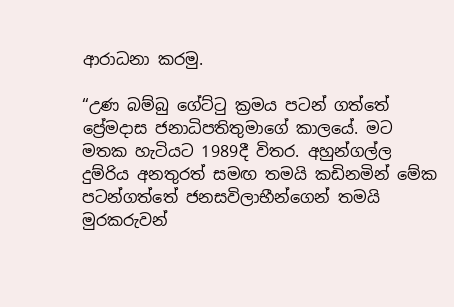ආරාධනා කරමු.

“උණ බම්බු ගේට්ටු ක්‍රමය පටන් ගත්තේ ප්‍රේමදාස ජනාධිපතිතුමාගේ කාලයේ. මට මතක හැටියට 1989දී විතර. අහුන්ගල්ල දුම්රිය අනතුරත් සමඟ තමයි කඩිනමින් මේක පටන්ගත්තේ ජනසවිලාභීන්ගෙන් තමයි මුරකරුවන්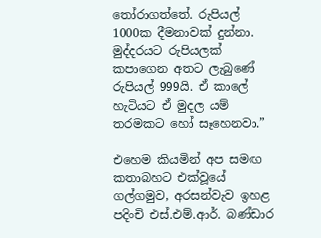තෝරාගත්තේ. රුපියල් 1000ක දීමනාවක් දුන්නා. මුද්දරයට රුපියලක් කපාගෙන අතට ලැබුණේ රුපියල් 999යි. ඒ කාලේ හැටියට ඒ මුදල යම් තරමකට හෝ සෑහෙනවා.”

එහෙම කියමින් අප සමඟ කතාබහට එක්වූයේ ගල්ගමුව, අරසන්වැව ඉහළ පදිංචි එස්.එම්.ආර්. බණ්ඩාර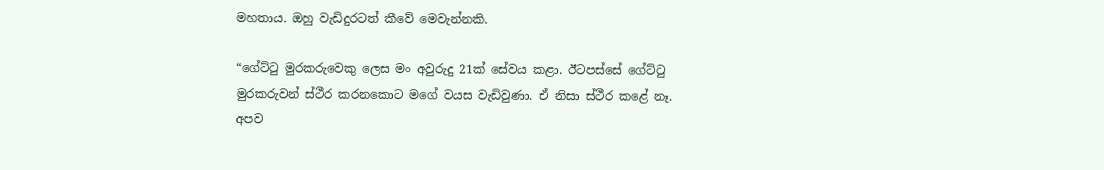මහතාය. ඔහු වැඩිදුරටත් කීවේ මෙවැන්නකි.

“ගේට්ටු මුරකරුවෙකු ලෙස මං අවුරුදු 21ක් සේවය කළා. ඊටපස්සේ ගේට්ටු මුරකරුවන් ස්ථීර කරනකොට මගේ වයස වැඩිවුණා. ඒ නිසා ස්ථීර කළේ නෑ. අපව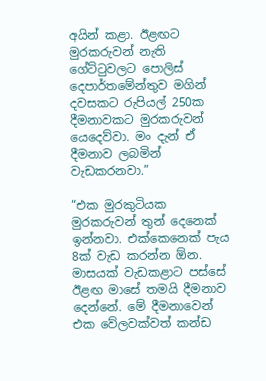අයින් කළා. ඊළඟට මුරකරුවන් නැති ගේට්ටුවලට පොලිස් දෙපාර්තමේන්තුව මගින් දවසකට රුපියල් 250ක දීමනාවකට මුරකරුවන් යෙදෙව්වා. මං දැන් ඒ දීමනාව ලබමින් වැඩකරනවා.”

“එක මුරකුටියක මුරකරුවන් තුන් දෙනෙක් ඉන්නවා. එක්කෙනෙක් පැය 8ක් වැඩ කරන්න ඕන. මාසයක් වැඩකළාට පස්සේ ඊළඟ මාසේ තමයි දීමනාව දෙන්නේ. මේ දීමනාවෙන් එක වේලවක්වත් කන්ඩ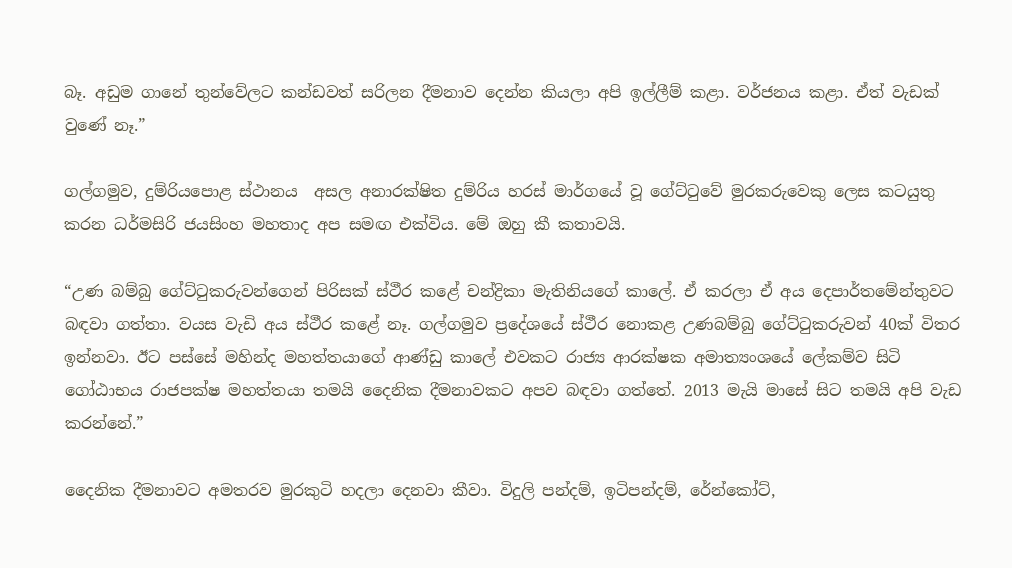බෑ. අඩුම ගානේ තුන්වේලට කන්ඩවත් සරිලන දීමනාව දෙන්න කියලා අපි ඉල්ලීම් කළා. වර්ජනය කළා. ඒත් වැඩක් වුණේ නෑ.”

ගල්ගමුව, දුම්රියපොළ ස්ථානය  අසල අනාරක්ෂිත දුම්රිය හරස් මාර්ගයේ වූ ගේට්ටුවේ මුරකරුවෙකු ලෙස කටයුතු කරන ධර්මසිරි ජයසිංහ මහතාද අප සමඟ එක්විය. මේ ඔහු කී කතාවයි.

“උණ බම්බු ගේට්ටුකරුවන්ගෙන් පිරිසක් ස්ථීර කළේ චන්ද්‍රිකා මැතිනියගේ කාලේ. ඒ කරලා ඒ අය දෙපාර්තමේන්තුවට බඳවා ගත්තා. වයස වැඩි අය ස්ථීර කළේ නෑ. ගල්ගමුව ප්‍රදේශයේ ස්ථීර නොකළ උණබම්බු ගේට්ටුකරුවන් 40ක් විතර ඉන්නවා. ඊට පස්සේ මහින්ද මහත්තයාගේ ආණ්ඩු කාලේ එවකට රාජ්‍ය ආරක්ෂක අමාත්‍යංශයේ ලේකම්ව සිටි ගෝඨාභය රාජපක්ෂ මහත්තයා තමයි දෛනික දීමනාවකට අපව බඳවා ගත්තේ. 2013 මැයි මාසේ සිට තමයි අපි වැඩ කරන්නේ.”

දෛනික දීමනාවට අමතරව මුරකුටි හදලා දෙනවා කීවා. විදුලි පන්දම්, ඉටිපන්දම්, රේන්කෝට්,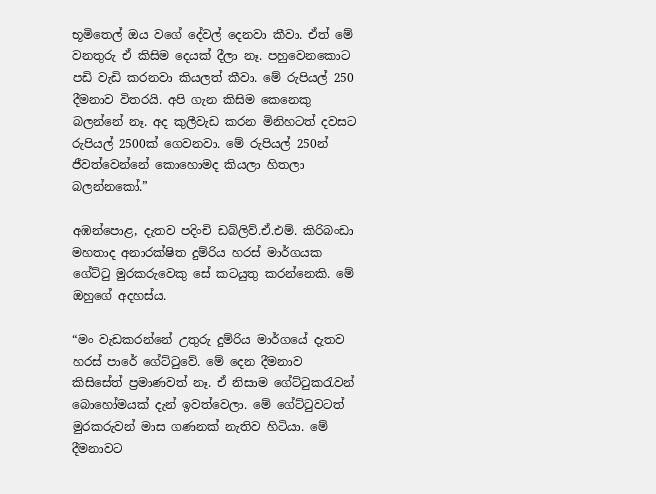භූමිතෙල් ඔය වගේ දේවල් දෙනවා කීවා. ඒත් මේ වනතුරු ඒ කිසිම දෙයක් දීලා නෑ. පහුවෙනකොට පඩි වැඩි කරනවා කියලත් කීවා. මේ රුපියල් 250 දීමනාව විතරයි. අපි ගැන කිසිම කෙනෙකු බලන්නේ නෑ. අද කුලීවැඩ කරන මිනිහටත් දවසට රුපියල් 2500ක් ගෙවනවා. මේ රුපියල් 250න් ජීවත්වෙන්නේ කොහොමද කියලා හිතලා බලන්නකෝ.”

අඹන්පොළ, දැතව පදිංචි ඩබ්ලිව්.ඒ.එම්. කිරිබංඩා මහතාද අනාරක්ෂිත දුම්රිය හරස් මාර්ගයක ගේට්ටු මුරකරුවෙකු සේ කටයුතු කරන්නෙකි. මේ ඔහුගේ අදහස්ය.

“මං වැඩකරන්නේ උතුරු දුම්රිය මාර්ගයේ දැතව හරස් පාරේ ගේට්ටුවේ. මේ දෙන දීමනාව කිසිසේත් ප්‍රමාණවත් නෑ. ඒ නිසාම ගේට්ටුකරැවන් බොහෝමයක් දැන් ඉවත්වෙලා. මේ ගේට්ටුවටත් මුරකරුවන් මාස ගණනක් නැතිව හිටියා. මේ දීමනාවට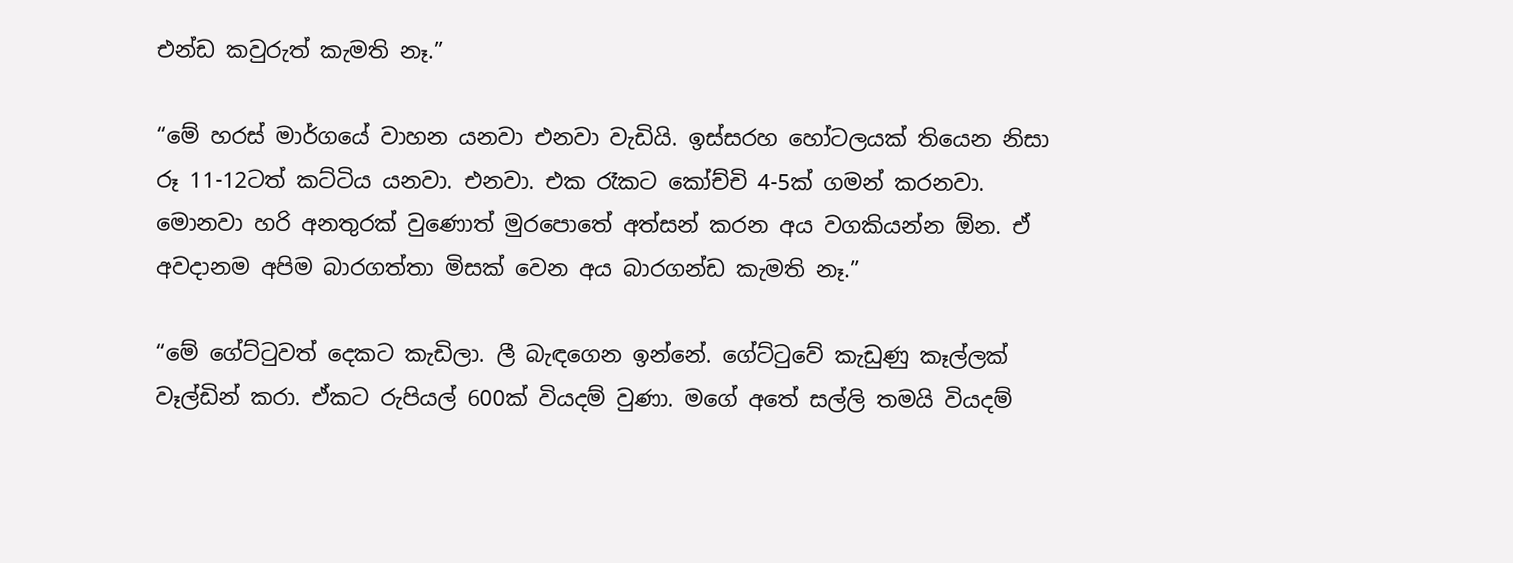එන්ඩ කවුරුත් කැමති නෑ.”

“මේ හරස් මාර්ගයේ වාහන යනවා එනවා වැඩියි. ඉස්සරහ හෝටලයක් තියෙන නිසා රූ 11-12ටත් කට්ටිය යනවා. එනවා. එක රෑකට කෝච්චි 4-5ක් ගමන් කරනවා. මොනවා හරි අනතුරක් වුණොත් මුරපොතේ අත්සන් කරන අය වගකියන්න ඕන. ඒ අවදානම අපිම බාරගත්තා මිසක් වෙන අය බාරගන්ඩ කැමති නෑ.”

“මේ ගේට්ටුවත් දෙකට කැඩිලා. ලී බැඳගෙන ඉන්නේ. ගේට්ටුවේ කැඩුණු කෑල්ලක් වෑල්ඩින් කරා. ඒකට රුපියල් 600ක් වියදම් වුණා. මගේ අතේ සල්ලි තමයි වියදම්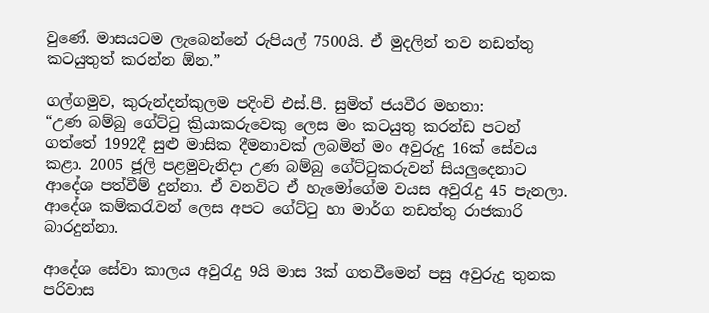වුණේ. මාසයටම ලැබෙන්නේ රුපියල් 7500යි. ඒ මුදලින් තව නඩත්තු කටයුතුත් කරන්න ඕන.”

ගල්ගමුව, කුරුන්දන්කුලම පදිංචි එස්.පී. සුමිත් ජයවීර මහතා:
“උණ බම්බු ගේට්ටු ක්‍රියාකරුවෙකු ලෙස මං කටයුතු කරන්ඩ පටන් ගත්තේ 1992දී සුළු මාසික දීමනාවක් ලබමින් මං අවුරුදු 16ක් සේවය කළා. 2005 ජූලි පළමුවැනිදා උණ බම්බු ගේට්ටුකරුවන් සියලුදෙනාට ආදේශ පත්වීම් දුන්නා. ඒ වනවිට ඒ හැමෝගේම වයස අවුරැදු 45 පැනලා. ආදේශ කම්කරැවන් ලෙස අපට ගේට්ටු හා මාර්ග නඩත්තු රාජකාරි බාරදුන්නා.

ආදේශ සේවා කාලය අවුරැදු 9යි මාස 3ක් ගතවීමෙන් පසු අවුරුදු තුනක පරිවාස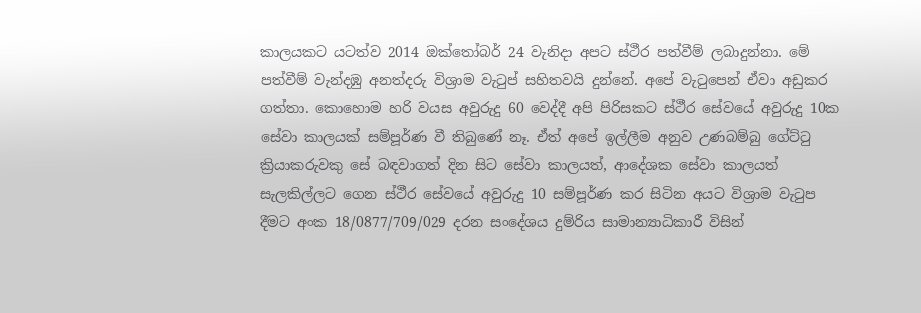කාලයකට යටත්ව 2014 ඔක්තෝබර් 24 වැනිදා අපට ස්ථීර පත්වීම් ලබාදුන්නා. මේ පත්වීම් වැන්දඹු අනත්දරු විශ්‍රාම වැටුප් සහිතවයි දුන්නේ. අපේ වැටුපෙන් ඒවා අඩුකර ගත්තා. කොහොම හරි වයස අවුරුදු 60 වෙද්දී අපි පිරිසකට ස්ථීර සේවයේ අවුරුදු 10ක සේවා කාලයක් සම්පූර්ණ වී තිබුණේ නෑ. ඒත් අපේ ඉල්ලීම අනුව උණබම්බු ගේට්ටු ක්‍රියාකරුවකු සේ බඳවාගත් දින සිට සේවා කාලයත්, ආදේශක සේවා කාලයත් සැලකිල්ලට ගෙන ස්ථීර සේවයේ අවුරුදු 10 සම්පූර්ණ කර සිටින අයට විශ්‍රාම වැටුප දීමට අංක 18/0877/709/029 දරන සංදේශය දුම්රිය සාමාන්‍යාධිකාරී විසින්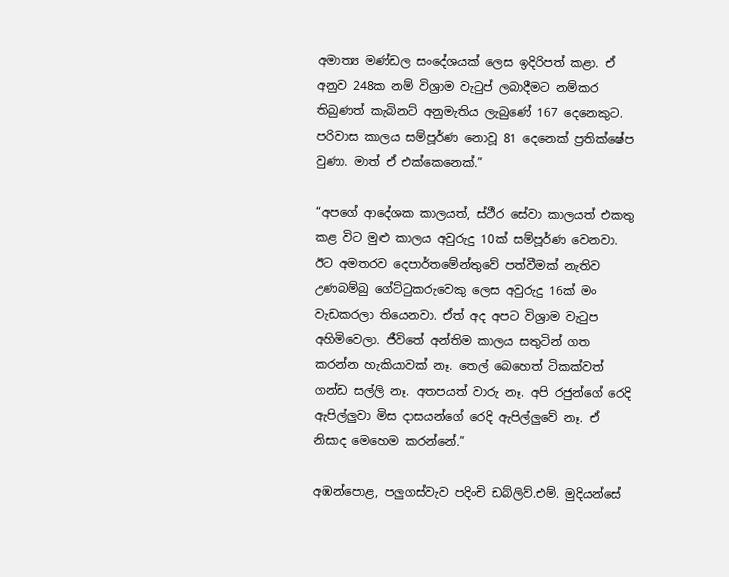අමාත්‍ය මණ්ඩල සංදේශයක් ලෙස ඉදිරිපත් කළා. ඒ අනුව 248ක නම් විශ්‍රාම වැටුප් ලබාදීමට නම්කර තිබුණත් කැබිනට් අනුමැතිය ලැබුණේ 167 දෙනෙකුට. පරිවාස කාලය සම්පූර්ණ නොවූ 81 දෙනෙක් ප්‍රතික්ෂේප වුණා. මාත් ඒ එක්කෙනෙක්.”

“අපගේ ආදේශක කාලයත්, ස්ථීර සේවා කාලයත් එකතු කළ විට මුළු කාලය අවුරුදු 10ක් සම්පූර්ණ වෙනවා. ඊට අමතරව දෙපාර්තමේන්තුවේ පත්වීමක් නැතිව උණබම්බු ගේට්ටුකරුවෙකු ලෙස අවුරුදු 16ක් මං වැඩකරලා තියෙනවා. ඒත් අද අපට විශ්‍රාම වැටුප අහිමිවෙලා. ජීවිතේ අන්තිම කාලය සතුටින් ගත කරන්න හැකියාවක් නෑ. තෙල් බෙහෙත් ටිකක්වත් ගන්ඩ සල්ලි නෑ. අතපයත් වාරු නෑ. අපි රජුන්ගේ රෙදි ඇපිල්ලුවා මිස දාසයන්ගේ රෙදි ඇපිල්ලුවේ නෑ. ඒ නිසාද මෙහෙම කරන්නේ.”

අඹන්පොළ, පලුගස්වැව පදිංචි ඩබ්ලිව්.එම්. මුදියන්සේ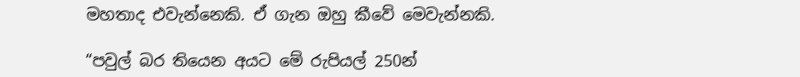මහතාද එවැන්නෙකි. ඒ ගැන ඔහු කීවේ මෙවැන්නකි.

“පවුල් බර තියෙන අයට මේ රුපියල් 250න්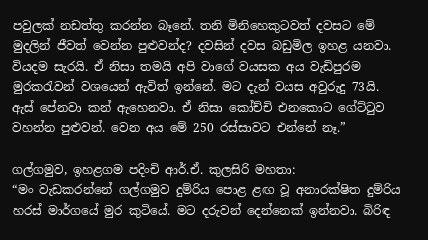පවුලක් නඩත්තු කරන්න බෑනේ. තනි මිනිහෙකුටවත් දවසට මේ මුදලින් ජීවත් වෙන්න පුළුවන්ද? දවසින් දවස බඩුමිල ඉහළ යනවා. වියදම සැරයි. ඒ නිසා තමයි අපි වාගේ වයසක අය වැඩිපුරම මුරකරැවන් වශයෙන් ඇවිත් ඉන්නේ. මට දැන් වයස අවුරුදු 73යි. ඇස් පේනවා කන් ඇහෙනවා. ඒ නිසා කෝච්චි එනකොට ගේට්ටුව වහන්න පුළුවන්. වෙන අය මේ 250 රස්සාවට එන්නේ නෑ.”

ගල්ගමුව, ඉහළගම පදිංචි ආර්.ඒ. කුලසිරි මහතා:
“මං වැඩකරන්නේ ගල්ගමුව දුම්රිය පොළ ළඟ වූ අනාරක්ෂිත දුම්රිය හරස් මාර්ගයේ මුර කුටියේ. මට දරුවන් දෙන්නෙක් ඉන්නවා. බිරිඳ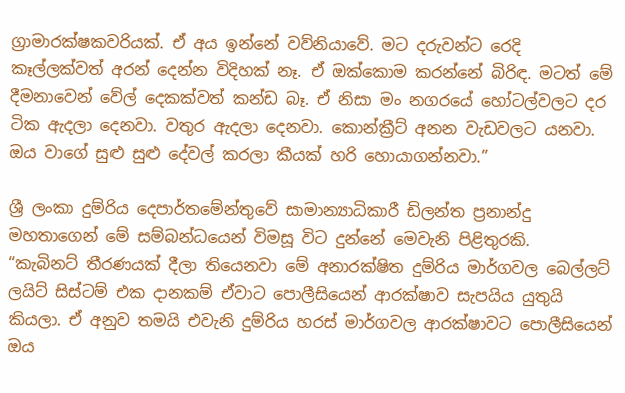ග්‍රාමාරක්ෂකවරියක්. ඒ අය ඉන්නේ වව්නියාවේ. මට දරුවන්ට රෙදි කෑල්ලක්වත් අරන් දෙන්න විදිහක් නෑ. ඒ ඔක්කොම කරන්නේ බිරිඳ. මටත් මේ දීමනාවෙන් වේල් දෙකක්වත් කන්ඩ බෑ. ඒ නිසා මං නගරයේ හෝටල්වලට දර ටික ඇදලා දෙනවා. වතුර ඇදලා දෙනවා. කොන්ක්‍රීට් අනන වැඩවලට යනවා. ඔය වාගේ සුළු සුළු දේවල් කරලා කීයක් හරි හොයාගන්නවා.”

ශ්‍රී ලංකා දුම්රිය දෙපාර්තමේන්තුවේ සාමාන්‍යාධිකාරී ඩිලන්ත ප්‍රනාන්දු මහතාගෙන් මේ සම්බන්ධයෙන් විමසූ විට දුන්නේ මෙවැනි පිළිතුරකි.
“කැබිනට් තීරණයක් දීලා තියෙනවා මේ අනාරක්ෂිත දුම්රිය මාර්ගවල බෙල්ලට් ලයිට් සිස්ටම් එක දානකම් ඒවාට පොලීසියෙන් ආරක්ෂාව සැපයිය යුතුයි කියලා. ඒ අනුව තමයි එවැනි දුම්රිය හරස් මාර්ගවල ආරක්ෂාවට පොලීසියෙන් ඔය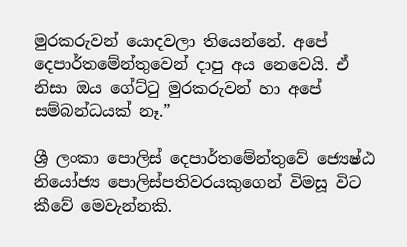මුරකරුවන් යොදවලා තියෙන්නේ. අපේ දෙපාර්තමේන්තුවෙන් දාපු අය නෙවෙයි. ඒ නිසා ඔය ගේට්ටු මුරකරුවන් හා අපේ සම්බන්ධයක් නෑ.”

ශ්‍රී ලංකා පොලිස් දෙපාර්තමේන්තුවේ ජ්‍යෙෂ්ඨ නියෝජ්‍ය පොලිස්පතිවරයකුගෙන් විමසූ විට කීවේ මෙවැන්නකි.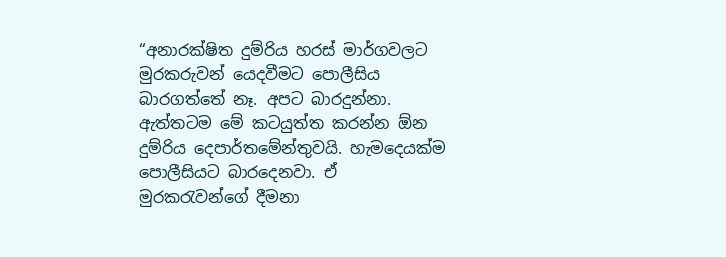“අනාරක්ෂිත දුම්රිය හරස් මාර්ගවලට මුරකරුවන් යෙදවීමට පොලීසිය බාරගත්තේ නෑ. අපට බාරදුන්නා. ඇත්තටම මේ කටයුත්ත කරන්න ඕන දුම්රිය දෙපාර්තමේන්තුවයි. හැමදෙයක්ම පොලීසියට බාරදෙනවා. ඒ මුරකරැවන්ගේ දීමනා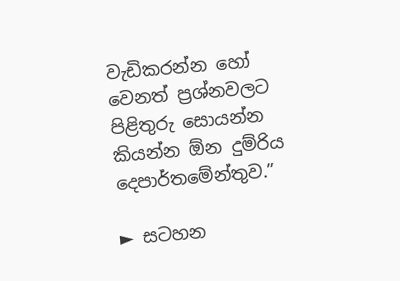වැඩිකරන්න හෝ වෙනත් ප්‍රශ්නවලට පිළිතුරු සොයන්න කියන්න ඕන දුම්රිය දෙපාර්තමේන්තුව.”

► සටහන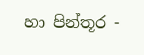හා පින්තූර -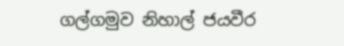ගල්ගමුව නිහාල් ජයවීර